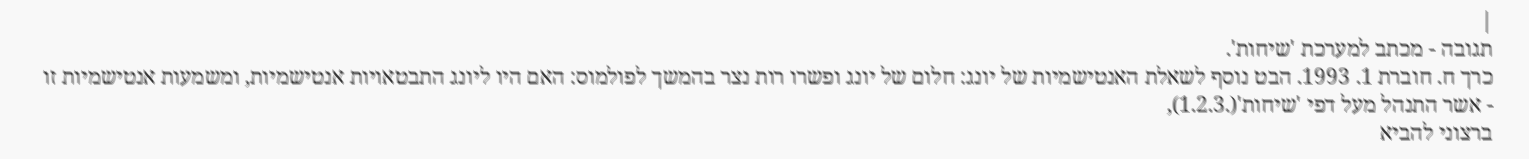|
תגובה - מכתב למערכת 'שיחות'.
כרך ח. חוברת 1. 1993. הבט נוסף לשאלת האנטישמיות של יונג: חלום של יונג ופשרו רות נצר בהמשך לפולמוס: האם היו ליונג התבטאויות אנטישמיות, ומשמעות אנטישמיות זו
- אשר התנהל מעל דפי 'שיחות'(.1.2.3),
ברצוני להביא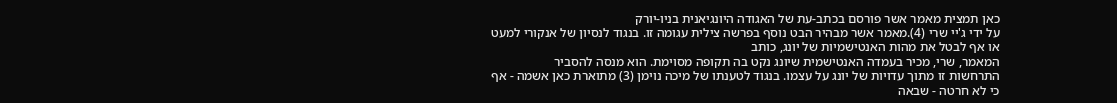כאן תמצית מאמר אשר פורסם בכתב-עת של האגודה היונגיאנית בניו-יורק
על ידי ג'יי שרי (4).מאמר אשר מבהיר הבט נוסף בפרשה צילית עגומה זו. בנגוד לנסיון של אנקורי למעט או אף לבטל את מהות האנטישמיות של יונג, כותב
המאמר, שרי, מכיר בעמדה האנטישמית שיונג נקט בה תקופה מסוימת. הוא מנסה להסביר
התרחשות זו מתוך עדויות של יונג על עצמו. בנגוד לטענתו של מיכה נוימן (3) מתוארת כאן אשמה - אף כי לא חרטה - שבאה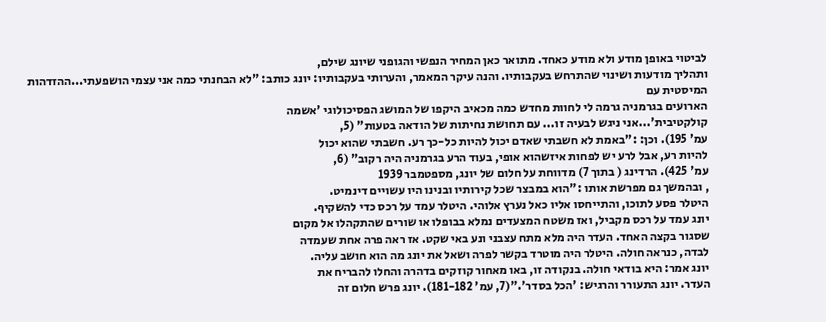לביטוי באופן מודע ולא מודע כאחד. מתואר כאן המחיר הנפשי והגופני שיונג שילם,
ותהליך מודעות ושינוי שהתרחש בעקבותיו. והנה עיקר המאמר, והערותי בעקבותיו: יונג כותב: "לא הבחנתי כמה אני עצמי הושפעתי...ההזדהות המיסטית עם
הארועים בגרמניה גרמה לי לחוות מחדש כמה מכאיב היקפו של המושג הפסיכולוגי 'אשמה
קולקטיבית'...אני ניגש לבעיה זו... עם תחושת נחיתות של הודאה בטעות" (5,
עמ' 195). וכן: :"באמת לא חשבתי שאדם יכול להיות כל-כך רע. חשבתי שהוא יכול
להיות רע, אבל לרע יש לפחות איזשהוא אופי, בעוד הרע בגרמניה היה רקוב" (6,
עמ' 425). הרדינג ( בתוך 7) מדווחת על חלום של יונג, מספטמבר 1939
, ובהמשך גם מפרשת אותו :"הוא במבצר שכל קירותיו ובנינו היו עשויים דינמיט.
היטלר פסע לתוכו, והתייחסו אליו כאל נערץ אלוהי. היטלר עמד על רכס כדי להשקיף.
יונג עמד על רכס מקביל, ואז משטח המצעדים נמלא בבופלו או שורים שהתקהלו אל מקום
שסגור בקצה האחד. העדר היה מלא מתח עצבני ונע באי שקט. אז ראה פרה אחת שעמדה
לבדה, כנראה חולה. היטלר היה מוטרד בקשר לפרה ושאל את יונג מה הוא חושב עליה.
יונג אמר: היא בודאי חולה. בנקודה זו, באו מאחור קוזקים בדהרה והחלו להבריח את
העדר. יונג התעורר והרגיש: 'הכל בסדר'."(7, עמ' 181-182). יונג פרש חלום זה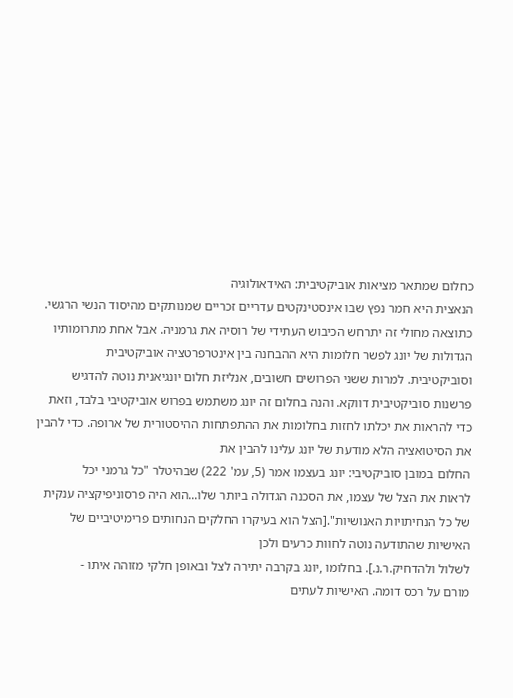כחלום שמתאר מציאות אוביקטיבית: האידאולוגיה
הנאצית היא חמר נפץ שבו אינסטינקטים עדריים זכריים שמנותקים מהיסוד הנשי הרגשי.
כתוצאה מחולי זה יתרחש הכיבוש העתידי של רוסיה את גרמניה. אבל אחת מתרומותיו
הגדולות של יונג לפשר חלומות היא ההבחנה בין אינטרפרטציה אוביקטיבית
וסוביקטיבית. למרות ששני הפרושים חשובים, אנליזת חלום יונגיאנית נוטה להדגיש
פרשנות סוביקטיבית דווקא. והנה בחלום זה יונג משתמש בפרוש אוביקטיבי בלבד, וזאת
כדי להראות את יכלתו לחזות בחלומות את ההתפתחות ההיסטורית של ארופה. כדי להבין את הסיטואציה הלא מודעת של יונג עלינו להבין את
החלום במובן סוביקטיבי: יונג בעצמו אמר (5, עמ' 222) שבהיטלר "כל גרמני יכל
לראות את הצל של עצמו, את הסכנה הגדולה ביותר שלו...הוא היה פרסוניפיקציה ענקית
של כל הנחיתויות האנושיות".[הצל הוא בעיקרו החלקים הנחותים פרימיטיביים של
האישיות שהתודעה נוטה לחוות כרעים ולכן
לשלול ולהדחיק.ר.נ.]. בחלומו ,יונג בקרבה יתירה לצל ובאופן חלקי מזוהה איתו -
מורם על רכס דומה. האישיות לעתים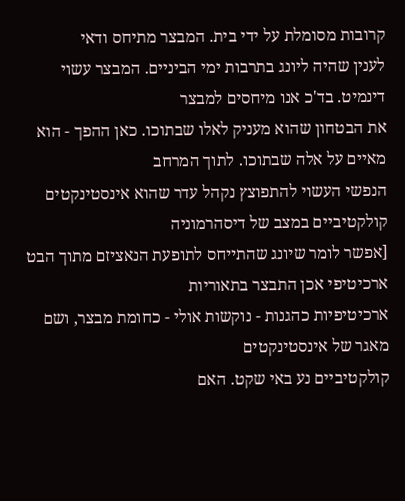קרובות מסומלת על ידי בית. המבצר מתיחס ודאי
לענין שהיה ליונג בתרבות ימי הביניים. המבצר עשוי דינמיט. בד'כ אנו מיחסים למבצר
את הבטחון שהוא מעניק לאלו שבתוכו. כאן ההפך - הוא מאיים על אלה שבתוכו. לתוך המרחב
הנפשי העשוי להתפוצץ נקהל עדר שהוא אינסטינקטים קולקטיביים במצב של דיסהרמוניה
[אפשר לומר שיונג שהתייחס לתופעת הנאציזם מתוך הבט ארכיטיפי אכן התבצר בתאוריות
ארכיטיפיות כהגנות - נוקשות אולי - כחומת מבצר, ושם מאגר של אינסטינקטים
קולקטיביים נע באי שקט. האם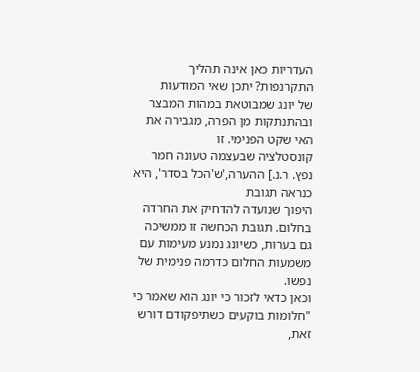העדריות כאן אינה תהליך התקרנפות? יתכן שאי המודעות
של יונג שמבוטאת במהות המבצר ובהתנתקות מן הפרה, מגבירה את האי שקט הפנימי. זו
קונסטלציה שבעצמה טעונה חמר נפץ. ר.נ.] ההערה,'ש'הכל בסדר', היא כנראה תגובת
היפוך שנועדה להדחיק את החרדה בחלום. תגובת הכחשה זו ממשיכה גם בערות, כשיונג נמנע מעימות עם
משמעות החלום כדרמה פנימית של נפשו.
וכאן כדאי לזכור כי יונג הוא שאמר כי "חלומות בוקעים כשתיפקודם דורש
זאת,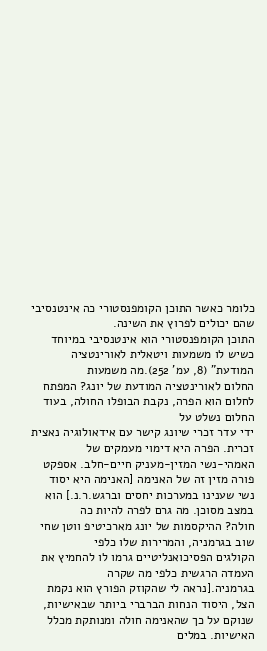כלומר כאשר התוכן הקומפנסטורי כה אינטנסיבי שהם יכולים לפרוץ את השינה.
התוכן הקומפנסטורי הוא אינטנסיבי במיוחד כשיש לו משמעות ויטאלית לאורינטציה
המודעת" (8, עמ' 252).מה משמעות
החלום לאורינטציה המודעת של יונג? המפתח לחלום הוא הפרה, נקבת הבופלו החולה, בעוד החלום נשלט על
ידי עדר זכרי שיונג קישר עם אידאולוגיה נאצית זכרית. הפרה היא דימוי מעמקים של
האמהי-נשי המזין-מעניק חיים-חלב. אספקט פורה מזין זה של האנימה [האנימה היא יסוד
נשי שענינו במערכות יחסים וברגש.ר.נ.] הוא במצב מסוכן. מה גרם לפרה להיות כה
חולה? ההיקסמות של יונג מארכיטיפ ווטן שחי שוב בגרמניה, והמרירות שלו כלפי
הקולגים הפסיכואנליטיים גרמו לו להחמיץ את העמדה הרגשית כלפי מה שקרה
בגרמניה.[נראה לי שהקוזק הפורץ הוא נקמת
הצל, היסוד הנחות הברברי ביותר שבאישיות, שנוקם על כך שהאנימה חולה ומנותקת מכלל
האישיות. במלים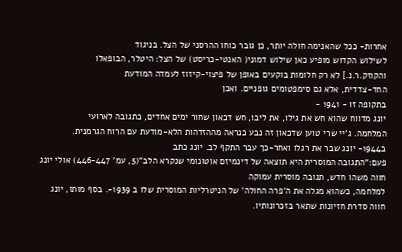אחרות- ככל שהאנימה חולה יותר, כן גובר כוחו ההרסני של הצל. בניגוד
לשילוש הקדוש מופיע כאן שילוש דמוני( האנטי-כריסט) של הצל: היטלר, הבופאלו
והקוזק.ר.נ.] לא רק חלומות בוקעים באופן של פיצוי-קיזוז לעמדה המודעת
החד-צדדית, אלא גם סימפטומים גופניים. ואכן
בתקופה זו - 1941 -
יונג מדווח שהוא חש את גילו, את ליבו, חש דכאון שחור ימים אחדים, כתגובה לארועי
המלחמה. ג'יי שרי טוען שדכאון זה נבע כנראה מההזדהות הלא-מודעת עם הרוח הגרמנית.
ב1944- יונג שבר את רגלו ואחר-כך עבר התקף לב. יונג כתב
פעם:"התגובה המוסרית היא תוצאה של דינמיזם אוטונומי שנקרא הלב"(5, עמ' 446-447) אולי יונג חווה משהו חדש, תגובה מוסרית עמוקה
למלחמה, כשהוא מגלה את ה'פרה החולה' של הניטרליות המוסרית שלו ב 1939-. בסף מותו, יונג חווה סדרת חזיונות שתאר בזכרונותיו.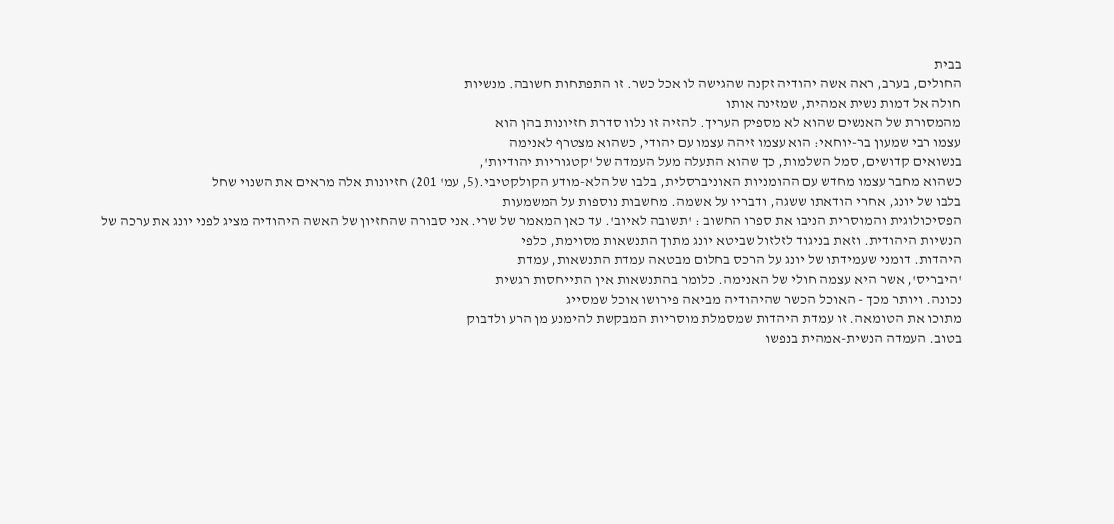בבית
החולים, בערב, ראה אשה יהודיה זקנה שהגישה לו אכל כשר. זו התפתחות חשובה. מנשיות
חולה אל דמות נשית אמהית, שמזינה אותו
מהמסורת של האנשים שהוא לא מספיק העריך. להזיה זו נלוו סדרת חזיונות בהן הוא
עצמו רבי שמעון בר-יוחאי: הוא עצמו זיהה עצמו עם יהודי, כשהוא מצטרף לאנימה
בנשואים קדושים, סמל השלמות, כך שהוא התעלה מעל העמדה של 'קטגוריות יהודיות',
כשהוא מחבר עצמו מחדש עם ההומניות האוניברסלית, בלבו של הלא-מודע הקולקטיבי.(5, עמ' 201) חזיונות אלה מראים את השנוי שחל
בלבו של יונג, אחרי הודאתו ששגה, ודבריו על אשמה. מחשבות נוספות על המשמעות
הפסיכולוגית והמוסרית הניבו את ספרו החשוב : 'תשובה לאיוב'. עד כאן המאמר של שרי. אני סבורה שהחזיון של האשה היהודיה מציג לפני יונג את ערכה של
הנשיות היהודית. וזאת בניגוד לזלזול שביטא יונג מתוך התנשאות מסוימת, כלפי
היהדות. דומני שעמידתו של יונג על הרכס בחלום מבטאה עמדת התנשאות, עמדת
'היבריס', אשר היא עצמה חולי של האנימה. כלומר בהתנשאות אין התייחסות רגשית
נכונה. ויותר מכך - האוכל הכשר שהיהודיה מביאה פירושו אוכל שמסייג
מתוכו את הטומאה. זו עמדת היהדות שמסמלת מוסריות המבקשת להימנע מן הרע ולדבוק
בטוב. העמדה הנשית-אמהית בנפשו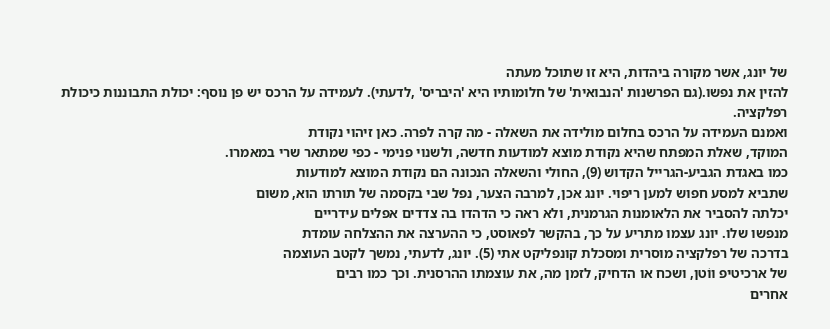של יונג, אשר מקורה ביהדות, היא זו שתוכל מעתה
להזין את נפשו.(גם הפרשנות 'הנבואית' של חלומותיו היא 'היבריס' ,לדעתי). לעמידה על הרכס יש פן נוסף: יכולת התבוננות כיכולת רפלקציה.
ואמנם העמידה על הרכס בחלום מולידה את השאלה - מה קרה לפרה. כאן זיהוי נקודת
המוקד, שאלת המפתח שהיא נקודת מוצא למודעות חדשה, ולשנוי פנימי - כפי שמתאר שרי במאמרו.
כמו באגדת הגביע-הגרייל הקדוש (9), החולי והשאלה הנכונה הם נקודת המוצא למודעות
שתביא למסע חפוש למען ריפוי. יונג אכן, למרבה הצער, נפל שבי בקסמה של תורתו הוא, משום
יכלתה להסביר את הלאומנות הגרמנית, ולא ראה כי הדהדו בה צדדים אפלים עידריים
מנפשו שלו. יונג עצמו מתריע על כך, בהקשר לפאוסט, כי ההערצה את ההצלחה עומדת
בדרכה של רפלקציה מוסרית ומסכלת קונפליקט אתי (5). יונג, לדעתי, נמשך לקטב העוצמה
של ארכיטיפ ווֹטן, ושכח או הדחיק, לזמן מה, את עוצמתו ההרסנית. וכך כמו רבים
אחרים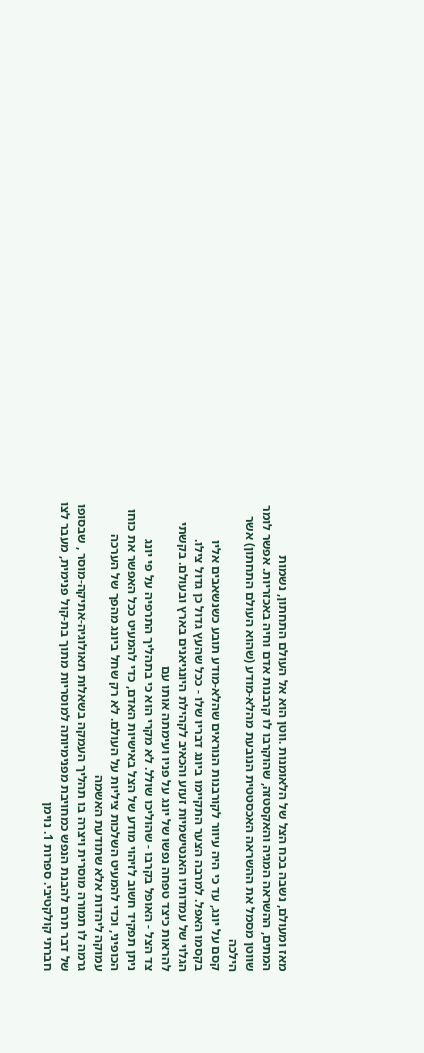מאז ומעולם, נשבה בכח הצל של הלאומנות .ווטן הוא אל העולם התחתון, נשמות
המתים, ההשראה המגיה והאקסטזה, שהוקרבו לו קרבנות אדם וחיה באכזריות. אפשר לומר
שווטן מסמל את ההשראה האכסטטית הנובעת מהלא-מודע (שהוא העולם התחתון) אשר הילכה
קסם על יונג, עד כי היה עיוור לקורבנות הנוראים שהלא-מודע תובע כשנשאבים אליו
בקסמו האפל. למרבה הצער התקיימו ביונג דבריו שלו - ככל שהעץ גדול כן גדול צילו.
הגלוי של עמדותיו האנטישמיות זעזע והכאיב לקהילת היונגיאנים בארץ ובעולם. בקשתי להראות כיצד טפחה נפשו של יונג על פניו ועימתה אותו עם
צד הצל - האופל בקרבו - שהוליכו שולל. לא מקרי הוא כי בתהליך התרפיה על פי יונג
ניתן תפקיד חשוב לזיהוי מודע של הצל באישיות האדם, כדי להמעיט ככל האפשר את כוחו
הכופיני, וכדי להמעיט השלכות ציליות על העולם. לא רק שחל ביונג מהפך של הערכה עמוקה ליהדות אלא שתודעת האשמה
גרמה לו תמורה מוסרית ויצרה בו תהליך העמקה בשאלות תאולוגיה-אתיקה-מוסר , שבסופו
של דבר תרם להבנת הנפש כמחויבת מפנימיותה למוסריות מתוך בת-קול פנימית, מעבר לצו
חברתי קולקטיבי. ספרות 1. נוימן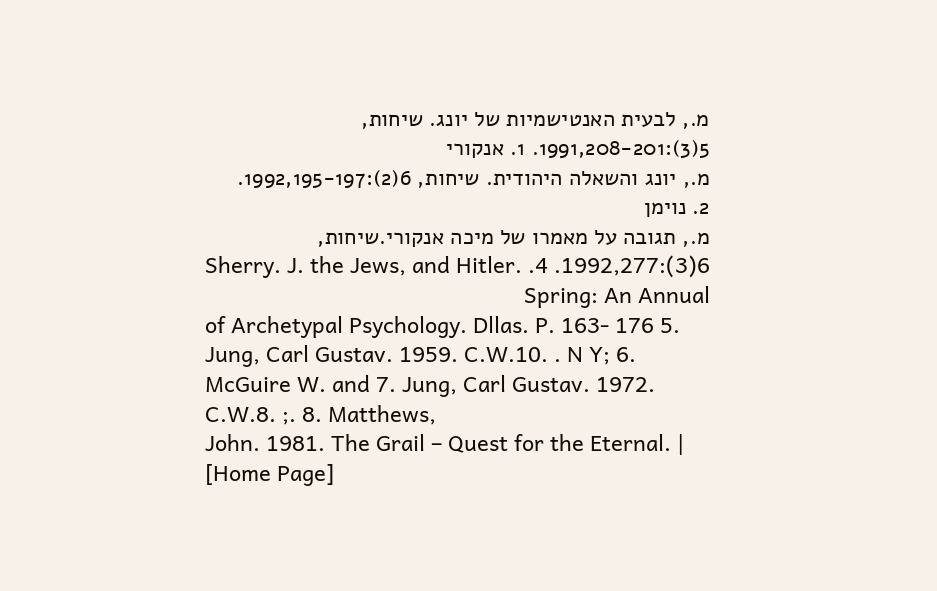מ., לבעית האנטישמיות של יונג. שיחות, 5(3):1991,208-201. 1. אנקורי
מ., יונג והשאלה היהודית. שיחות, 6(2):1992,195-197. 2. נוימן
מ., תגובה על מאמרו של מיכה אנקורי.שיחות, 6(3):1992,277. 4. Sherry. J. the Jews, and Hitler. Spring: An Annual
of Archetypal Psychology. Dllas. P. 163- 176 5. Jung, Carl Gustav. 1959. C.W.10. . N Y; 6. McGuire W. and 7. Jung, Carl Gustav. 1972. C.W.8. ;. 8. Matthews,
John. 1981. The Grail – Quest for the Eternal. |
[Home Page]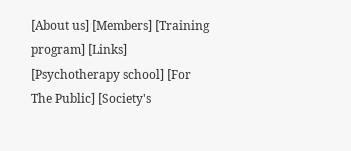[About us] [Members] [Training program] [Links]
[Psychotherapy school] [For
The Public] [Society's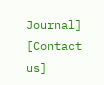Journal] [Contact us]